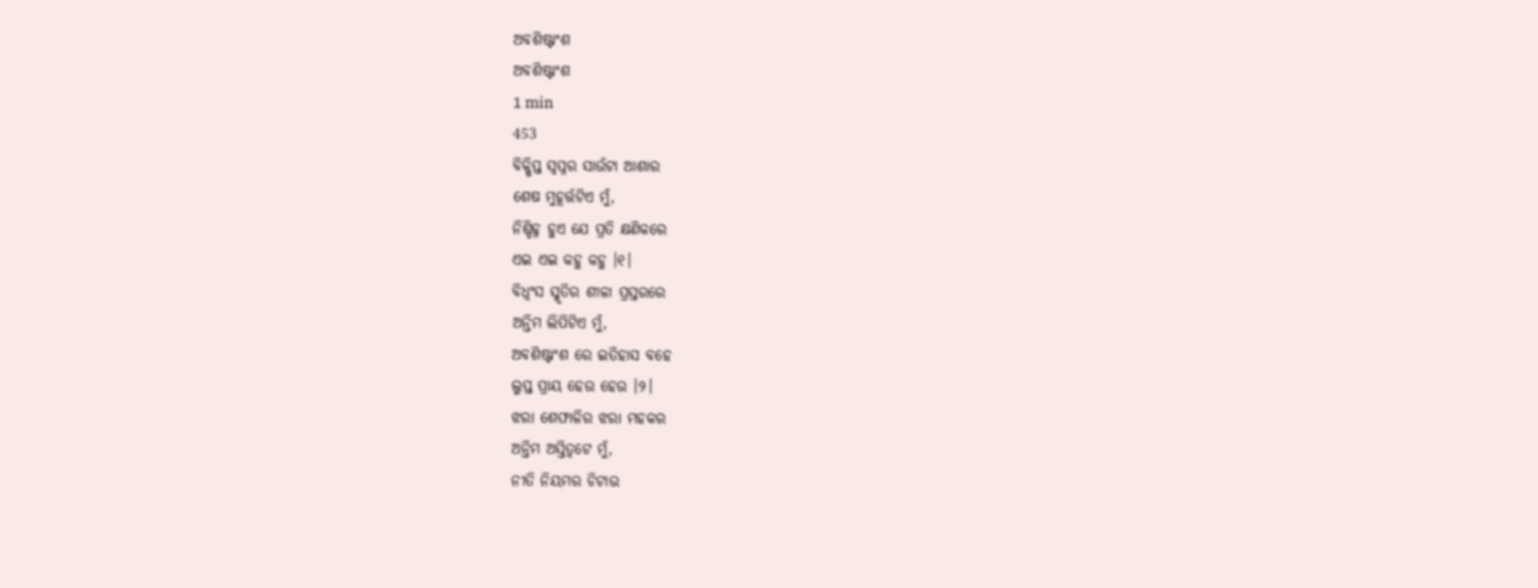ଅବଶିଷ୍ଟାଂଶ
ଅବଶିଷ୍ଟାଂଶ
1 min
453
ବିକ୍ଷିପ୍ତ ସ୍ୱପ୍ନର ସାଉଁଟା ଆଶାର
ଶେଷ ମୁହୂର୍ତ୍ତଟିଏ ମୁଁ,
ନିଶ୍ଚିହ୍ନ ହୁଏ ଯେ ପ୍ରତି କ୍ଷଣିକରେ
ଏଇ ଏଇ କହୁ କହୁ ।୧।
ବିଧ୍ଵଂସ ସ୍ମୃତିର ଶୀଳା ପ୍ରସ୍ତରରେ
ଅନ୍ତିମ ଲିପିଟିଏ ମୁଁ,
ଅବଶିଷ୍ଟାଂଶ ରେ ଇତିହାସ ବହେ
ଲୁପ୍ତ ପ୍ରାୟ ହେଉ ହେଉ ।୨।
ଝରା ଶେଫାଳିର ଝରା ମହକର
ଅନ୍ତିମ ଅସ୍ତିତ୍ଵଟେ ମୁଁ,
ନୀତି ନିୟମର ଚିଟାଉ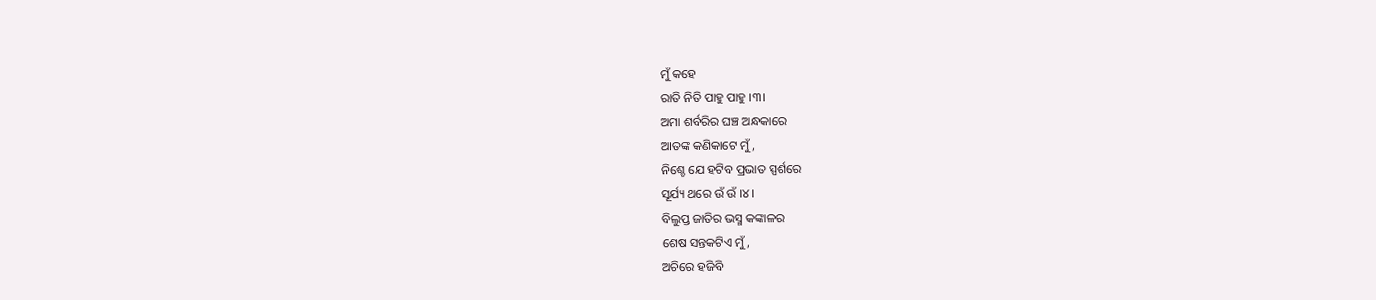ମୁଁ କହେ
ରାତି ନିତି ପାହୁ ପାହୁ ।୩।
ଅମା ଶର୍ବରିର ଘଞ୍ଚ ଅନ୍ଧକାରେ
ଆତଙ୍କ କଣିକାଟେ ମୁଁ,
ନିଶ୍ଚେ ଯେ ହଟିବ ପ୍ରଭାତ ସ୍ପର୍ଶରେ
ସୂର୍ଯ୍ୟ ଥରେ ଉଁ ଉଁ ।୪।
ବିଲୁପ୍ତ ଜାତିର ଭସ୍ମ କଙ୍କାଳର
ଶେଷ ସନ୍ତକଟିଏ ମୁଁ,
ଅଚିରେ ହଜିବି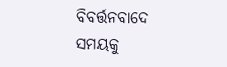ବିବର୍ତ୍ତନବାଦେ
ସମୟକୁ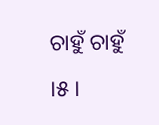ଚାହୁଁ ଚାହୁଁ ।୫।